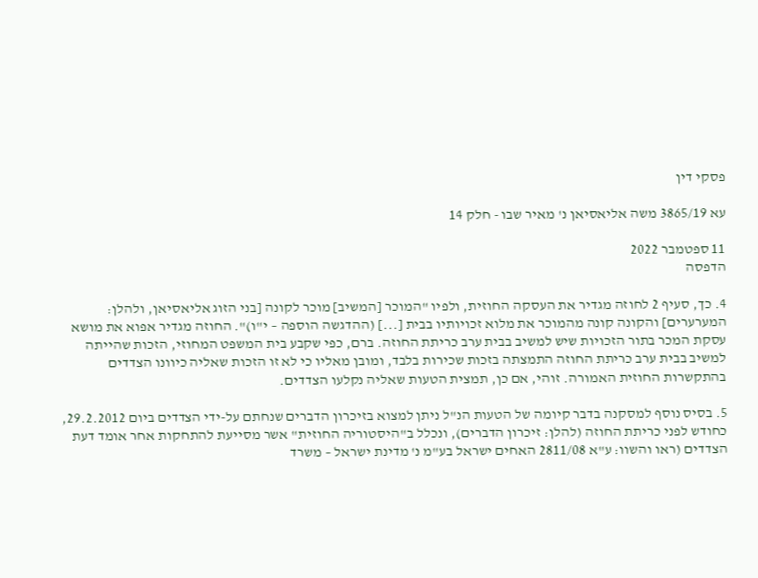פסקי דין

עא 3865/19 משה אליאסיאן נ' מאיר שבו - חלק 14

11 ספטמבר 2022
הדפסה

4. כך, סעיף 2 לחוזה מגדיר את העסקה החוזית, ולפיו "המוכר [המשיב] מוכר לקונה [בני הזוג אליאסיאן, ולהלן: המערערים] והקונה קונה מהמוכר את מלוא זכויותיו בבית [...] (ההדגשה הוספה – י"ו)". החוזה מגדיר אפוא את מושא עסקת המכר בתור הזכויות שיש למשיב בבית ערב כריתת החוזה. ברם, כפי שקבע בית המשפט המחוזי, הזכות שהייתה למשיב בבית ערב כריתת החוזה התמצתה בזכות שכירות בלבד, ומובן מאליו כי לא זו הזכות שאליה כיוונו הצדדים בהתקשרות החוזית האמורה. זוהי, אם כן, תמצית הטעות שאליה נקלעו הצדדים.

5. בסיס נוסף למסקנה בדבר קיומה של הטעות הנ"ל ניתן למצוא בזיכרון הדברים שנחתם על-ידי הצדדים ביום 29.2.2012, כחודש לפני כריתת החוזה (להלן: זיכרון הדברים), ונכלל ב"היסטוריה החוזית" אשר מסייעת להתחקות אחר אומד דעת הצדדים (ראו והשוו: ע"א 2811/08 האחים ישראל בע"מ נ' מדינת ישראל – משרד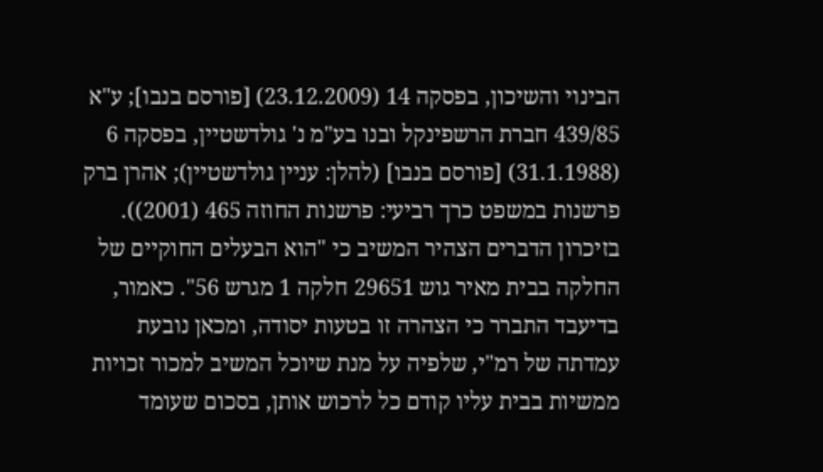הבינוי והשיכון, בפסקה 14 (23.12.2009) [פורסם בנבו]; ע"א 439/85 חברת הרשפינקל ובנו בע"מ נ' גולדשטיין, בפסקה 6 (31.1.1988) [פורסם בנבו] (להלן: עניין גולדשטיין); אהרן ברק פרשנות במשפט כרך רביעי: פרשנות החוזה 465 (2001)). בזיכרון הדברים הצהיר המשיב כי "הוא הבעלים החוקיים של החלקה בבית מאיר גוש 29651 חלקה 1 מגרש 56". כאמור, בדיעבד התברר כי הצהרה זו בטעות יסודה, ומכאן נובעת עמדתה של רמ"י, שלפיה על מנת שיוכל המשיב למכור זכויות ממשיות בבית עליו קודם כל לרכוש אותן, בסכום שעומד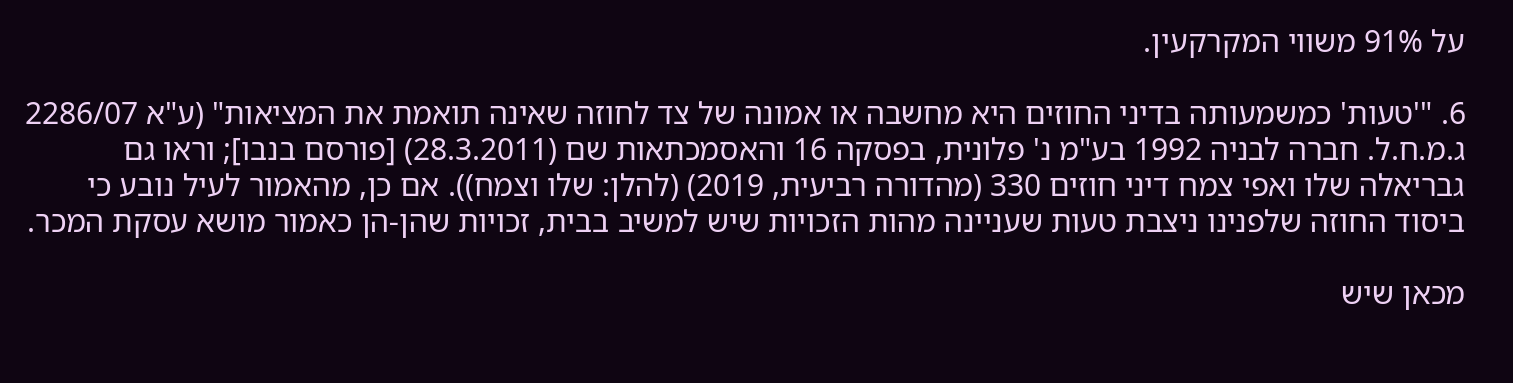על 91% משווי המקרקעין.

6. "'טעות' כמשמעותה בדיני החוזים היא מחשבה או אמונה של צד לחוזה שאינה תואמת את המציאות" (ע"א 2286/07 ג.מ.ח.ל. חברה לבניה 1992 בע"מ נ' פלונית, בפסקה 16 והאסמכתאות שם (28.3.2011) [פורסם בנבו]; וראו גם גבריאלה שלו ואפי צמח דיני חוזים 330 (מהדורה רביעית, 2019) (להלן: שלו וצמח)). אם כן, מהאמור לעיל נובע כי ביסוד החוזה שלפנינו ניצבת טעות שעניינה מהות הזכויות שיש למשיב בבית, זכויות שהן-הן כאמור מושא עסקת המכר.

מכאן שיש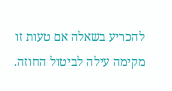להכריע בשאלה אם טעות זו מקימה עילה לביטול החוזה.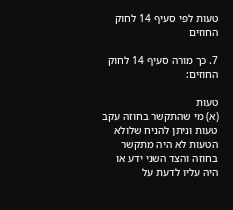טעות לפי סעיף 14 לחוק החוזים

7. כך מורה סעיף 14 לחוק החוזים:

טעות
(א) מי שהתקשר בחוזה עקב טעות וניתן להניח שלולא הטעות לא היה מתקשר בחוזה והצד השני ידע או היה עליו לדעת על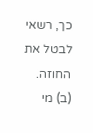כך, רשאי לבטל את החוזה.
(ב) מי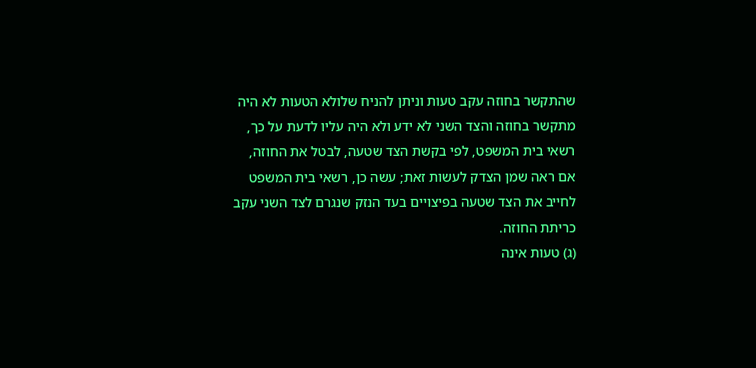שהתקשר בחוזה עקב טעות וניתן להניח שלולא הטעות לא היה מתקשר בחוזה והצד השני לא ידע ולא היה עליו לדעת על כך, רשאי בית המשפט, לפי בקשת הצד שטעה, לבטל את החוזה, אם ראה שמן הצדק לעשות זאת; עשה כן, רשאי בית המשפט לחייב את הצד שטעה בפיצויים בעד הנזק שנגרם לצד השני עקב כריתת החוזה.
(ג) טעות אינה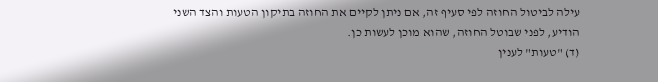עילה לביטול החוזה לפי סעיף זה, אם ניתן לקיים את החוזה בתיקון הטעות והצד השני הודיע, לפני שבוטל החוזה, שהוא מוכן לעשות כן.
(ד) "טעות" לענין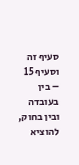סעיף זה וסעיף 15 – בין בעובדה ובין בחוק, להוציא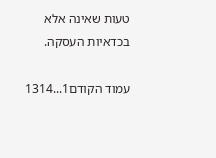טעות שאינה אלא בכדאיות העסקה.

עמוד הקודם1...1314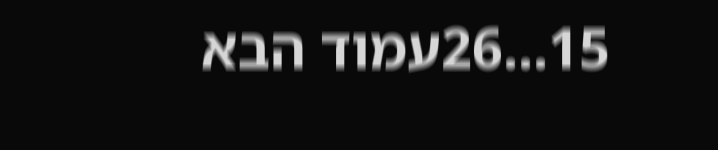15...26עמוד הבא